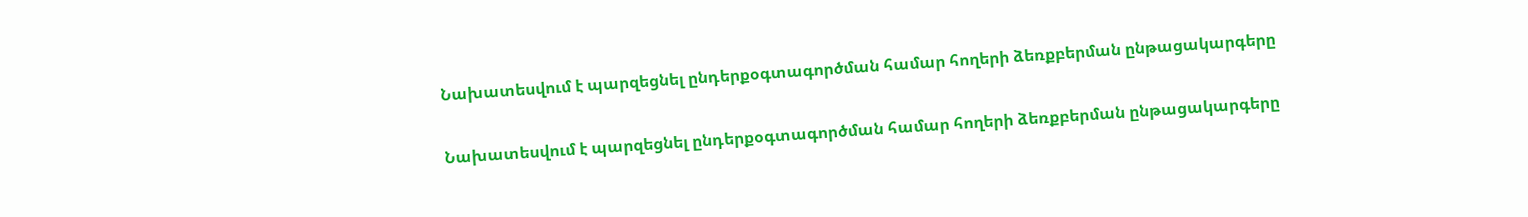Նախատեսվում է պարզեցնել ընդերքօգտագործման համար հողերի ձեռքբերման ընթացակարգերը

Նախատեսվում է պարզեցնել ընդերքօգտագործման համար հողերի ձեռքբերման ընթացակարգերը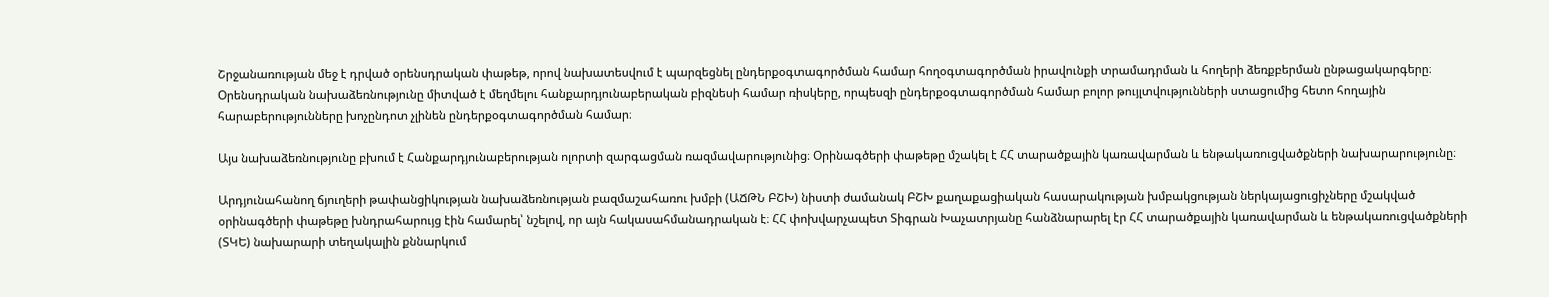Շրջանառության մեջ է դրված օրենսդրական փաթեթ, որով նախատեսվում է պարզեցնել ընդերքօգտագործման համար հողօգտագործման իրավունքի տրամադրման և հողերի ձեռքբերման ընթացակարգերը։ Oրենսդրական նախաձեռնությունը միտված է մեղմելու հանքարդյունաբերական բիզնեսի համար ռիսկերը, որպեսզի ընդերքօգտագործման համար բոլոր թույլտվությունների ստացումից հետո հողային հարաբերությունները խոչընդոտ չլինեն ընդերքօգտագործման համար։

Այս նախաձեռնությունը բխում է Հանքարդյունաբերության ոլորտի զարգացման ռազմավարությունից։ Օրինագծերի փաթեթը մշակել է ՀՀ տարածքային կառավարման և ենթակառուցվածքների նախարարությունը։

Արդյունահանող ճյուղերի թափանցիկության նախաձեռնության բազմաշահառու խմբի (ԱՃԹՆ ԲՇԽ) նիստի ժամանակ ԲՇԽ քաղաքացիական հասարակության խմբակցության ներկայացուցիչները մշակված օրինագծերի փաթեթը խնդրահարույց էին համարել՝ նշելով, որ այն հակասահմանադրական է։ ՀՀ փոխվարչապետ Տիգրան Խաչատրյանը հանձնարարել էր ՀՀ տարածքային կառավարման և ենթակառուցվածքների (ՏԿԵ) նախարարի տեղակալին քննարկում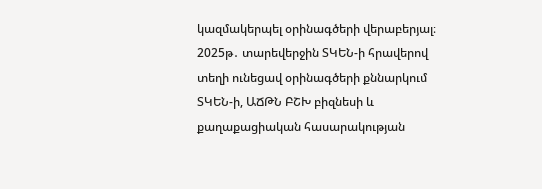կազմակերպել օրինագծերի վերաբերյալ։ 2025թ․ տարեվերջին ՏԿԵՆ-ի հրավերով տեղի ունեցավ օրինագծերի քննարկում ՏԿԵՆ-ի, ԱՃԹՆ ԲՇԽ բիզնեսի և քաղաքացիական հասարակության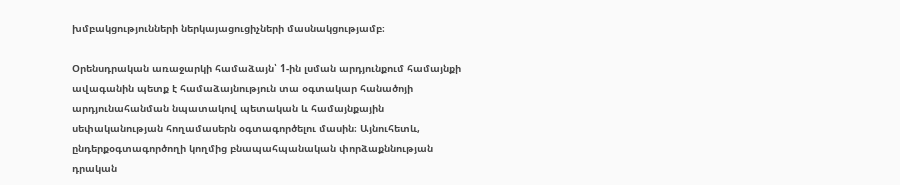խմբակցությունների ներկայացուցիչների մասնակցությամբ։

Օրենսդրական առաջարկի համաձայն՝ 1-ին լսման արդյունքում համայնքի ավագանին պետք է համաձայնություն տա օգտակար հանածոյի արդյունահանման նպատակով պետական և համայնքային սեփականության հողամասերն օգտագործելու մասին։ Այնուհետև, ընդերքօգտագործողի կողմից բնապահպանական փորձաքննության դրական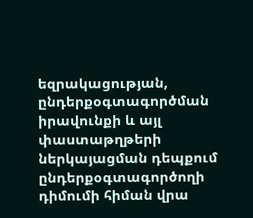եզրակացության, ընդերքօգտագործման իրավունքի և այլ փաստաթղթերի ներկայացման դեպքում ընդերքօգտագործողի դիմումի հիման վրա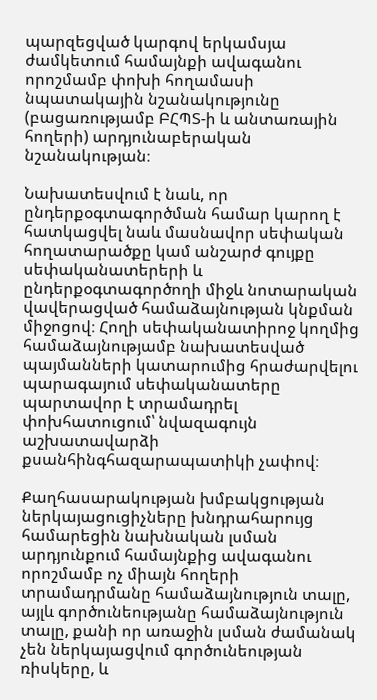պարզեցված կարգով երկամսյա ժամկետում համայնքի ավագանու որոշմամբ փոխի հողամասի նպատակային նշանակությունը (բացառությամբ ԲՀՊՏ-ի և անտառային հողերի) արդյունաբերական նշանակության։

Նախատեսվում է նաև, որ ընդերքօգտագործման համար կարող է հատկացվել նաև մասնավոր սեփական հողատարածքը կամ անշարժ գույքը   սեփականատերերի և ընդերքօգտագործողի միջև նոտարական վավերացված համաձայնության կնքման միջոցով։ Հողի սեփականատիրոջ կողմից համաձայնությամբ նախատեսված պայմանների կատարումից հրաժարվելու պարագայում սեփականատերը պարտավոր է տրամադրել փոխհատուցում՝ նվազագույն աշխատավարձի քսանհինգհազարապատիկի չափով։

Քաղհասարակության խմբակցության ներկայացուցիչները խնդրահարույց համարեցին նախնական լսման արդյունքում համայնքից ավագանու որոշմամբ ոչ միայն հողերի տրամադրմանը համաձայնություն տալը, այլև գործունեությանը համաձայնություն տալը, քանի որ առաջին լսման ժամանակ չեն ներկայացվում գործունեության ռիսկերը, և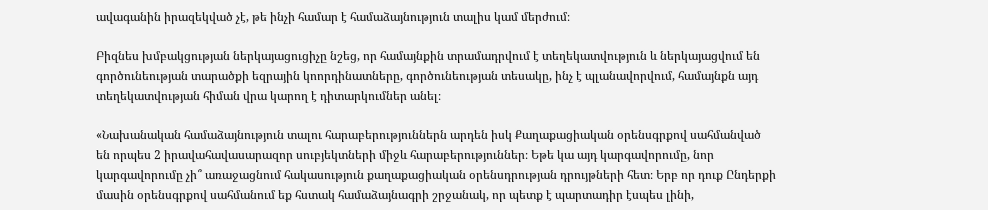ավագանին իրազեկված չէ, թե ինչի համար է համաձայնություն տալիս կամ մերժում։

Բիզնես խմբակցության ներկայացուցիչը նշեց, որ համայնքին տրամադրվում է տեղեկատվություն և ներկայացվում են գործունեության տարածքի եզրային կոորդինատները, գործունեության տեսակը, ինչ է պլանավորվում, համայնքն այդ տեղեկատվության հիման վրա կարող է դիտարկումներ անել։

«Նախանական համաձայնություն տալու հարաբերություններն արդեն իսկ Քաղաքացիական օրենսգրքով սահմանված են որպես 2 իրավահավասարազոր սուբյեկտների միջև հարաբերություններ։ Եթե կա այդ կարգավորումը, նոր կարգավորումը չի՞ առաջացնում հակասություն քաղաքացիական օրենսդրության դրույթների հետ։ Երբ որ դուք Ընդերքի մասին օրենսգրքով սահմանում եք հստակ համաձայնագրի շրջանակ, որ պետք է պարտադիր էսպես լինի,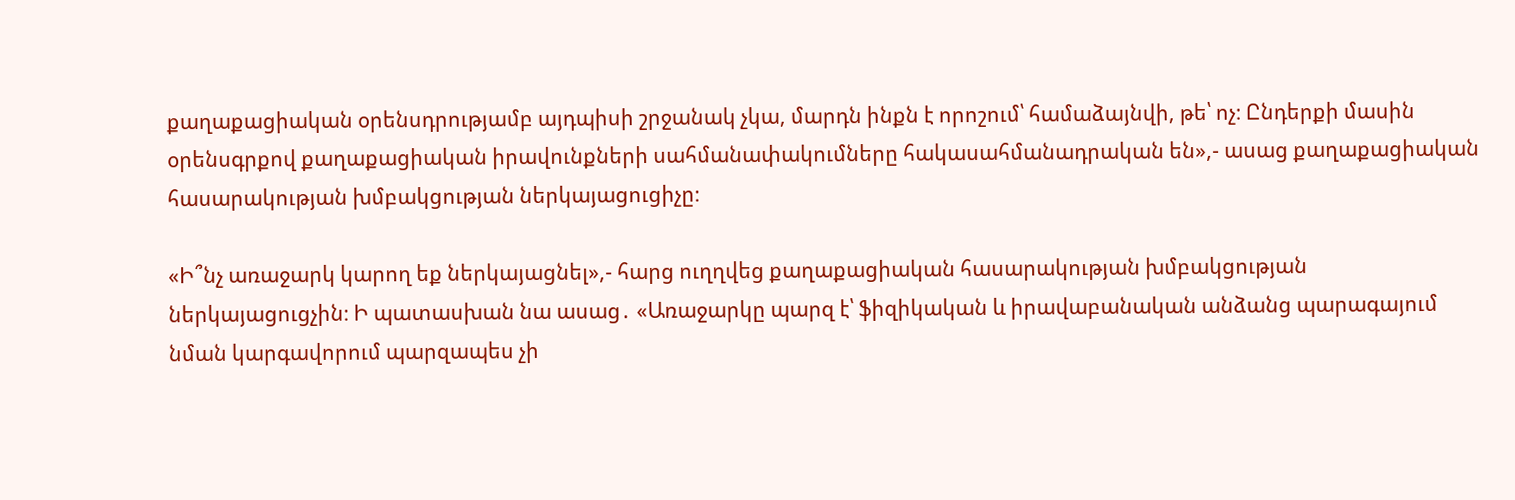քաղաքացիական օրենսդրությամբ այդպիսի շրջանակ չկա, մարդն ինքն է որոշում՝ համաձայնվի, թե՝ ոչ։ Ընդերքի մասին օրենսգրքով քաղաքացիական իրավունքների սահմանափակումները հակասահմանադրական են»,- ասաց քաղաքացիական հասարակության խմբակցության ներկայացուցիչը։

«Ի՞նչ առաջարկ կարող եք ներկայացնել»,- հարց ուղղվեց քաղաքացիական հասարակության խմբակցության ներկայացուցչին։ Ի պատասխան նա ասաց․ «Առաջարկը պարզ է՝ ֆիզիկական և իրավաբանական անձանց պարագայում նման կարգավորում պարզապես չի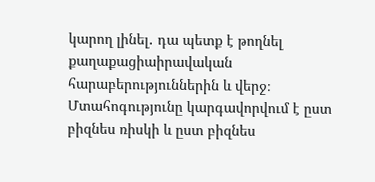կարող լինել․ դա պետք է թողնել քաղաքացիաիրավական հարաբերություններին և վերջ։ Մտահոգությունը կարգավորվում է ըստ բիզնես ռիսկի և ըստ բիզնես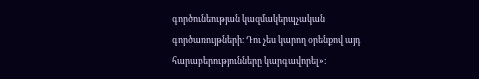գործունեության կազմակերպչական գործառույթների։ Դու չես կարող օրենքով այդ հարաբերությունները կարգավորել»։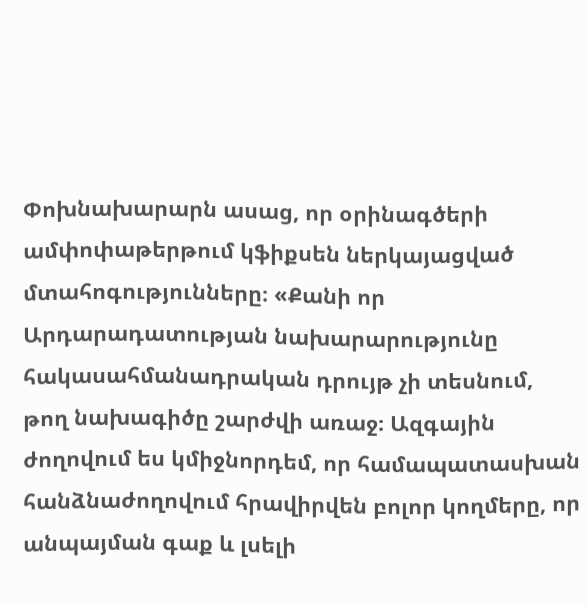Փոխնախարարն ասաց, որ օրինագծերի ամփոփաթերթում կֆիքսեն ներկայացված մտահոգությունները։ «Քանի որ Արդարադատության նախարարությունը հակասահմանադրական դրույթ չի տեսնում, թող նախագիծը շարժվի առաջ։ Ազգային ժողովում ես կմիջնորդեմ, որ համապատասխան հանձնաժողովում հրավիրվեն բոլոր կողմերը, որ անպայման գաք և լսելի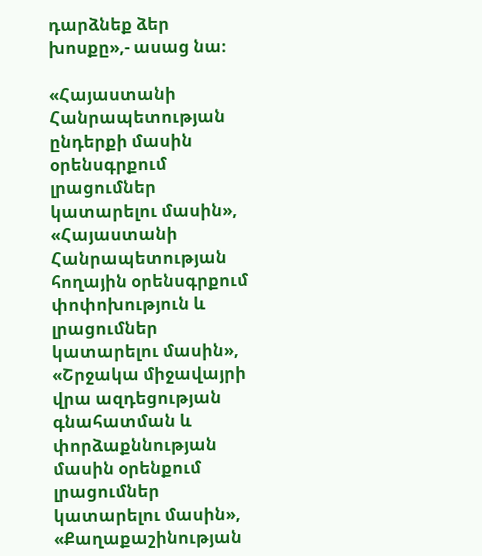դարձնեք ձեր խոսքը»,- ասաց նա։

«Հայաստանի Հանրապետության ընդերքի մասին օրենսգրքում լրացումներ կատարելու մասին», «Հայաստանի Հանրապետության հողային օրենսգրքում փոփոխություն և լրացումներ կատարելու մասին», «Շրջակա միջավայրի վրա ազդեցության գնահատման և փորձաքննության մասին օրենքում լրացումներ կատարելու մասին», «Քաղաքաշինության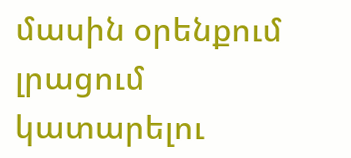մասին օրենքում լրացում կատարելու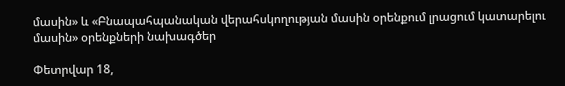մասին» և «Բնապահպանական վերահսկողության մասին օրենքում լրացում կատարելու մասին» օրենքների նախագծեր

Փետրվար 18,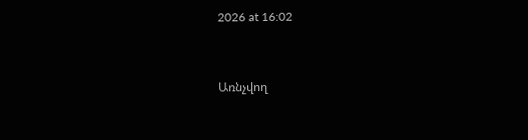2026 at 16:02


Առնչվող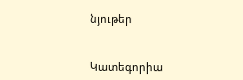նյութեր


Կատեգորիա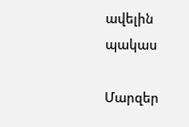ավելին
պակաս

Մարզեր